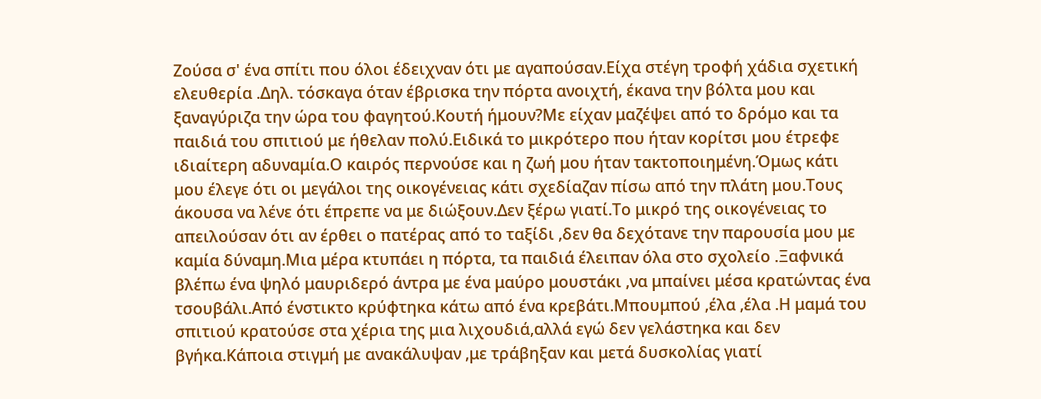Ζούσα σ' ένα σπίτι που όλοι έδειχναν ότι με αγαπούσαν.Είχα στέγη τροφή χάδια σχετική ελευθερία .Δηλ. τόσκαγα όταν έβρισκα την πόρτα ανοιχτή, έκανα την βόλτα μου και ξαναγύριζα την ώρα του φαγητού.Κουτή ήμουν?Με είχαν μαζέψει από το δρόμο και τα παιδιά του σπιτιού με ήθελαν πολύ.Ειδικά το μικρότερο που ήταν κορίτσι μου έτρεφε ιδιαίτερη αδυναμία.Ο καιρός περνούσε και η ζωή μου ήταν τακτοποιημένη.Όμως κάτι μου έλεγε ότι οι μεγάλοι της οικογένειας κάτι σχεδίαζαν πίσω από την πλάτη μου.Τους άκουσα να λένε ότι έπρεπε να με διώξουν.Δεν ξέρω γιατί.Το μικρό της οικογένειας το απειλούσαν ότι αν έρθει ο πατέρας από το ταξίδι ,δεν θα δεχότανε την παρουσία μου με καμία δύναμη.Μια μέρα κτυπάει η πόρτα, τα παιδιά έλειπαν όλα στο σχολείο .Ξαφνικά βλέπω ένα ψηλό μαυριδερό άντρα με ένα μαύρο μουστάκι ,να μπαίνει μέσα κρατώντας ένα τσουβάλι.Από ένστικτο κρύφτηκα κάτω από ένα κρεβάτι.Μπουμπού ,έλα ,έλα .Η μαμά του σπιτιού κρατούσε στα χέρια της μια λιχουδιά,αλλά εγώ δεν γελάστηκα και δεν βγήκα.Κάποια στιγμή με ανακάλυψαν ,με τράβηξαν και μετά δυσκολίας γιατί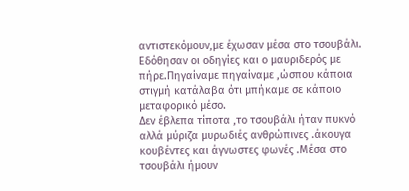αντιστεκόμουν,με έχωσαν μέσα στο τσουβάλι.
Εδόθησαν οι οδηγίες και ο μαυριδερός με πήρε.Πηγαίναμε πηγαίναμε ,ώσπου κάποια στιγμή κατάλαβα ότι μπήκαμε σε κάποιο μεταφορικό μέσο.
Δεν έβλεπα τίποτα ,το τσουβάλι ήταν πυκνό αλλά μύριζα μυρωδιές ανθρώπινες .άκουγα κουβέντες και άγνωστες φωνές .Μέσα στο τσουβάλι ήμουν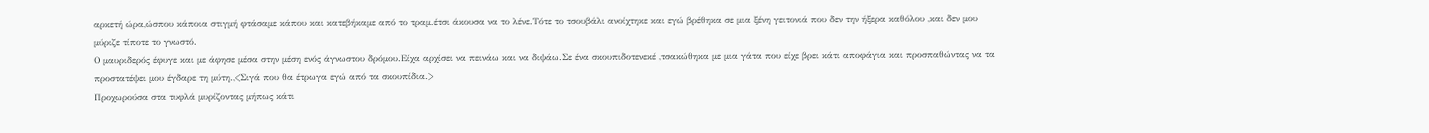αρκετή ώρα,ώσπου κάποια στιγμή φτάσαμε κάπου και κατεβήκαμε από το τραμ.έτσι άκουσα να το λένε.Τότε το τσουβάλι ανοίχτηκε και εγώ βρέθηκα σε μια ξένη γειτονιά που δεν την ήξερα καθόλου ,και δεν μου μύριζε τίποτε το γνωστό.
Ο μαυριδερός έφυγε και με άφησε μέσα στην μέση ενός άγνωστου δρόμου.Είχα αρχίσει να πεινάω και να διψάω.Σε ένα σκουπιδοτενεκέ ,τσακώθηκα με μια γάτα που είχε βρει κάτι αποφάγια και προσπαθώντας να τα προστατέψει μου έγδαρε τη μύτη.,<Σιγά που θα έτρωγα εγώ από τα σκουπίδια.>
Προχωρούσα στα τυφλά μυρίζοντας μήπως κάτι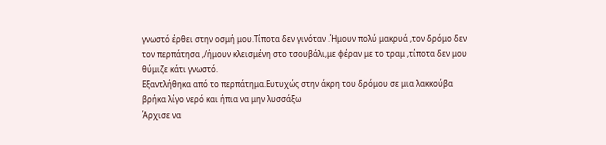γνωστό έρθει στην οσμή μου.Τίποτα δεν γινόταν .Ήμουν πολύ μακρυά ,τον δρόμο δεν τον περπάτησα ,/ήμουν κλεισμένη στο τσουβάλι,με φέραν με το τραμ ,τίποτα δεν μου θύμιζε κάτι γνωστό.
Εξαντλήθηκα από το περπάτημα.Ευτυχώς στην άκρη του δρόμου σε μια λακκούβα βρήκα λίγο νερό και ήπια να μην λυσσάξω
Άρχισε να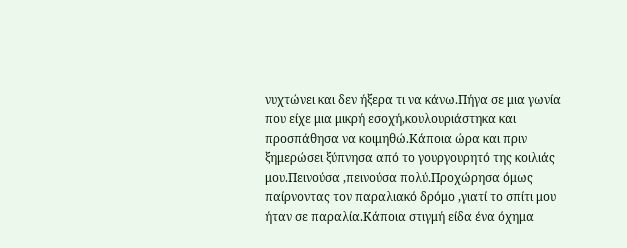νυχτώνει και δεν ήξερα τι να κάνω.Πήγα σε μια γωνία που είχε μια μικρή εσοχή,κουλουριάστηκα και προσπάθησα να κοιμηθώ.Κάποια ώρα και πριν ξημερώσει ξύπνησα από το γουργουρητό της κοιλιάς μου.Πεινούσα ,πεινούσα πολύ.Προχώρησα όμως παίρνοντας τον παραλιακό δρόμο ,γιατί το σπίτι μου ήταν σε παραλία.Κάποια στιγμή είδα ένα όχημα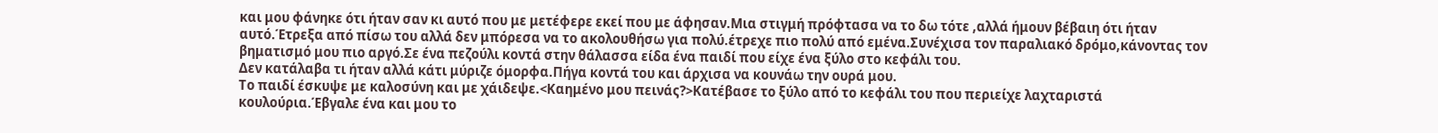και μου φάνηκε ότι ήταν σαν κι αυτό που με μετέφερε εκεί που με άφησαν.Μια στιγμή πρόφτασα να το δω τότε ,αλλά ήμουν βέβαιη ότι ήταν αυτό.Έτρεξα από πίσω του αλλά δεν μπόρεσα να το ακολουθήσω για πολύ.έτρεχε πιο πολύ από εμένα.Συνέχισα τον παραλιακό δρόμο,κάνοντας τον βηματισμό μου πιο αργό.Σε ένα πεζούλι κοντά στην θάλασσα είδα ένα παιδί που είχε ένα ξύλο στο κεφάλι του.
Δεν κατάλαβα τι ήταν αλλά κάτι μύριζε όμορφα.Πήγα κοντά του και άρχισα να κουνάω την ουρά μου.
Το παιδί έσκυψε με καλοσύνη και με χάιδεψε.<Καημένο μου πεινάς?>Κατέβασε το ξύλο από το κεφάλι του που περιείχε λαχταριστά κουλούρια.Έβγαλε ένα και μου το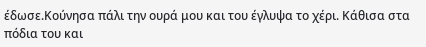έδωσε.Κούνησα πάλι την ουρά μου και του έγλυψα το χέρι. Κάθισα στα πόδια του και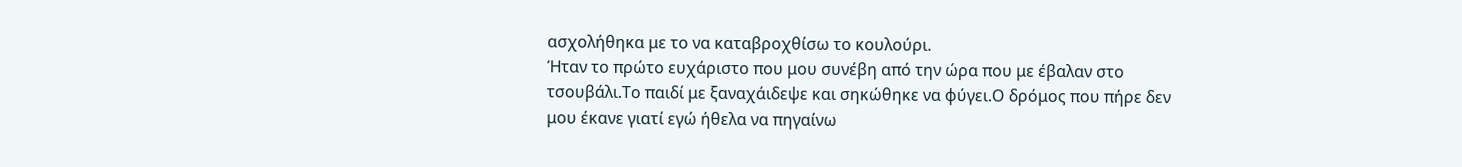ασχολήθηκα με το να καταβροχθίσω το κουλούρι.
Ήταν το πρώτο ευχάριστο που μου συνέβη από την ώρα που με έβαλαν στο τσουβάλι.Το παιδί με ξαναχάιδεψε και σηκώθηκε να φύγει.Ο δρόμος που πήρε δεν μου έκανε γιατί εγώ ήθελα να πηγαίνω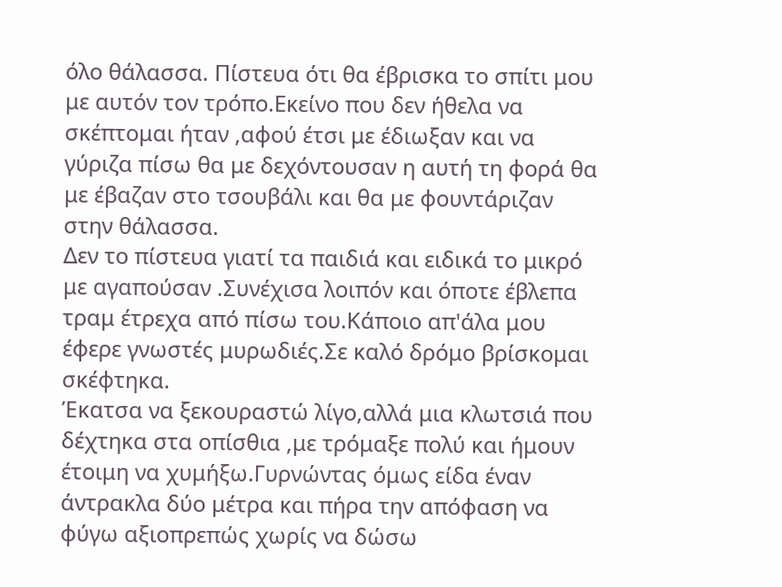όλο θάλασσα. Πίστευα ότι θα έβρισκα το σπίτι μου με αυτόν τον τρόπο.Εκείνο που δεν ήθελα να σκέπτομαι ήταν ,αφού έτσι με έδιωξαν και να γύριζα πίσω θα με δεχόντουσαν η αυτή τη φορά θα με έβαζαν στο τσουβάλι και θα με φουντάριζαν στην θάλασσα.
Δεν το πίστευα γιατί τα παιδιά και ειδικά το μικρό με αγαπούσαν .Συνέχισα λοιπόν και όποτε έβλεπα τραμ έτρεχα από πίσω του.Κάποιο απ'άλα μου έφερε γνωστές μυρωδιές.Σε καλό δρόμο βρίσκομαι σκέφτηκα.
Έκατσα να ξεκουραστώ λίγο,αλλά μια κλωτσιά που δέχτηκα στα οπίσθια ,με τρόμαξε πολύ και ήμουν έτοιμη να χυμήξω.Γυρνώντας όμως είδα έναν άντρακλα δύο μέτρα και πήρα την απόφαση να φύγω αξιοπρεπώς χωρίς να δώσω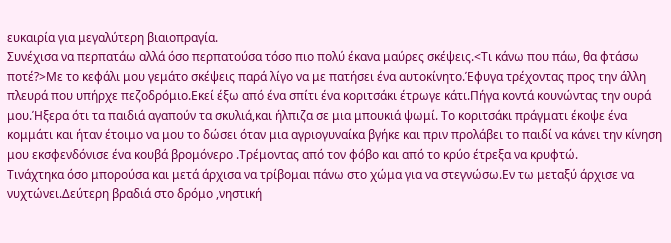ευκαιρία για μεγαλύτερη βιαιοπραγία.
Συνέχισα να περπατάω αλλά όσο περπατούσα τόσο πιο πολύ έκανα μαύρες σκέψεις.<Τι κάνω που πάω, θα φτάσω ποτέ?>Με το κεφάλι μου γεμάτο σκέψεις παρά λίγο να με πατήσει ένα αυτοκίνητο.Έφυγα τρέχοντας προς την άλλη πλευρά που υπήρχε πεζοδρόμιο.Εκεί έξω από ένα σπίτι ένα κοριτσάκι έτρωγε κάτι.Πήγα κοντά κουνώντας την ουρά μου.Ήξερα ότι τα παιδιά αγαπούν τα σκυλιά,και ήλπιζα σε μια μπουκιά ψωμί. Το κοριτσάκι πράγματι έκοψε ένα κομμάτι και ήταν έτοιμο να μου το δώσει όταν μια αγριογυναίκα βγήκε και πριν προλάβει το παιδί να κάνει την κίνηση μου εκσφενδόνισε ένα κουβά βρομόνερο .Τρέμοντας από τον φόβο και από το κρύο έτρεξα να κρυφτώ.
Τινάχτηκα όσο μπορούσα και μετά άρχισα να τρίβομαι πάνω στο χώμα για να στεγνώσω.Εν τω μεταξύ άρχισε να νυχτώνει.Δεύτερη βραδιά στο δρόμο ,νηστική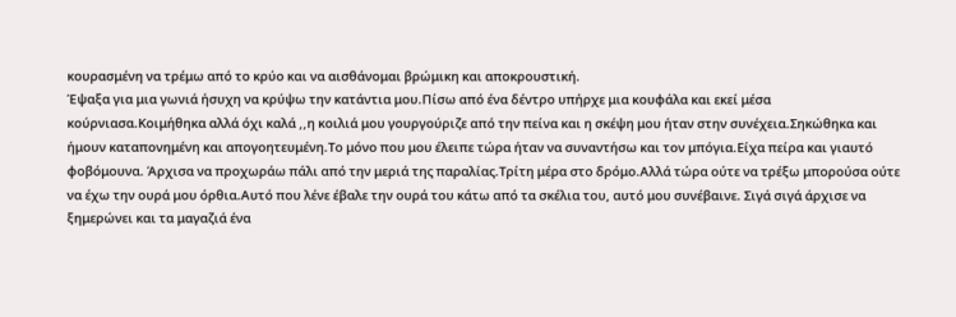κουρασμένη να τρέμω από το κρύο και να αισθάνομαι βρώμικη και αποκρουστική.
Έψαξα για μια γωνιά ήσυχη να κρύψω την κατάντια μου.Πίσω από ένα δέντρο υπήρχε μια κουφάλα και εκεί μέσα κούρνιασα.Κοιμήθηκα αλλά όχι καλά ,,η κοιλιά μου γουργούριζε από την πείνα και η σκέψη μου ήταν στην συνέχεια.Σηκώθηκα και ήμουν καταπονημένη και απογοητευμένη.Το μόνο που μου έλειπε τώρα ήταν να συναντήσω και τον μπόγια.Είχα πείρα και γιαυτό φοβόμουνα. Άρχισα να προχωράω πάλι από την μεριά της παραλίας.Τρίτη μέρα στο δρόμο.Αλλά τώρα ούτε να τρέξω μπορούσα ούτε να έχω την ουρά μου όρθια.Αυτό που λένε έβαλε την ουρά του κάτω από τα σκέλια του, αυτό μου συνέβαινε. Σιγά σιγά άρχισε να ξημερώνει και τα μαγαζιά ένα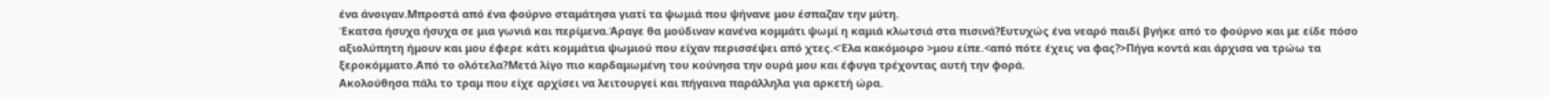ένα άνοιγαν.Μπροστά από ένα φούρνο σταμάτησα γιατί τα ψωμιά που ψήνανε μου έσπαζαν την μύτη.
Έκατσα ήσυχα ήσυχα σε μια γωνιά και περίμενα.Άραγε θα μούδιναν κανένα κομμάτι ψωμί η καμιά κλωτσιά στα πισινά?Ευτυχώς ένα νεαρό παιδί βγήκε από το φούρνο και με είδε πόσο αξιολύπητη ήμουν και μου έφερε κάτι κομμάτια ψωμιού που είχαν περισσέψει από χτες.<Έλα κακόμοιρο >μου είπε.<από πότε έχεις να φας?>Πήγα κοντά και άρχισα να τρώω τα ξεροκόμματο.Από το ολότελα?Μετά λίγο πιο καρδαμωμένη του κούνησα την ουρά μου και έφυγα τρέχοντας αυτή την φορά.
Ακολούθησα πάλι το τραμ που είχε αρχίσει να λειτουργεί και πήγαινα παράλληλα για αρκετή ώρα.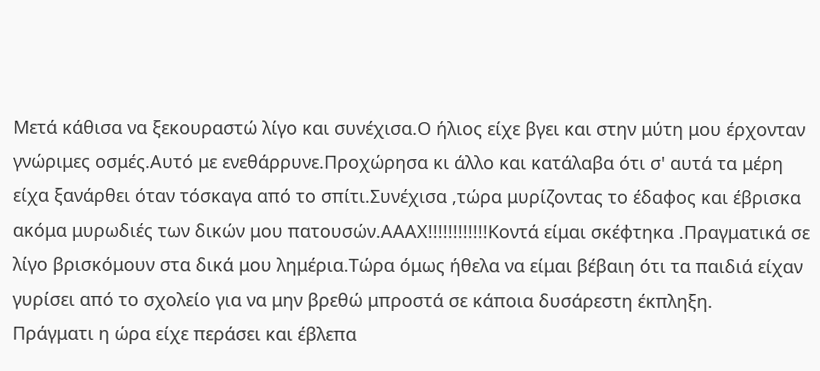Μετά κάθισα να ξεκουραστώ λίγο και συνέχισα.Ο ήλιος είχε βγει και στην μύτη μου έρχονταν γνώριμες οσμές.Αυτό με ενεθάρρυνε.Προχώρησα κι άλλο και κατάλαβα ότι σ' αυτά τα μέρη είχα ξανάρθει όταν τόσκαγα από το σπίτι.Συνέχισα ,τώρα μυρίζοντας το έδαφος και έβρισκα ακόμα μυρωδιές των δικών μου πατουσών.ΑΑΑΧ!!!!!!!!!!!!Κοντά είμαι σκέφτηκα .Πραγματικά σε λίγο βρισκόμουν στα δικά μου λημέρια.Τώρα όμως ήθελα να είμαι βέβαιη ότι τα παιδιά είχαν γυρίσει από το σχολείο για να μην βρεθώ μπροστά σε κάποια δυσάρεστη έκπληξη.
Πράγματι η ώρα είχε περάσει και έβλεπα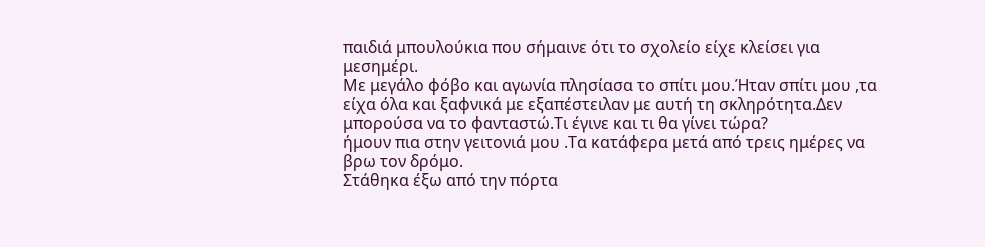παιδιά μπουλούκια που σήμαινε ότι το σχολείο είχε κλείσει για μεσημέρι.
Με μεγάλο φόβο και αγωνία πλησίασα το σπίτι μου.Ήταν σπίτι μου ,τα είχα όλα και ξαφνικά με εξαπέστειλαν με αυτή τη σκληρότητα.Δεν μπορούσα να το φανταστώ.Τι έγινε και τι θα γίνει τώρα?
ήμουν πια στην γειτονιά μου .Τα κατάφερα μετά από τρεις ημέρες να βρω τον δρόμο.
Στάθηκα έξω από την πόρτα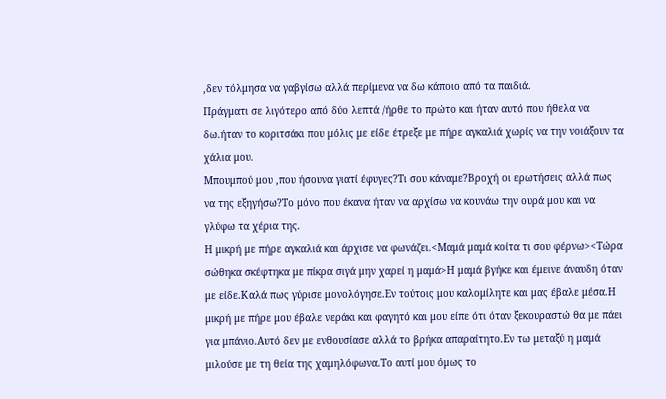,δεν τόλμησα να γαβγίσω αλλά περίμενα να δω κάποιο από τα παιδιά.
Πράγματι σε λιγότερο από δύο λεπτά /ήρθε το πρώτο και ήταν αυτό που ήθελα να δω.ήταν το κοριτσάκι που μόλις με είδε έτρεξε με πήρε αγκαλιά χωρίς να την νοιάξουν τα χάλια μου.
Μπουμπού μου ,που ήσουνα γιατί έφυγες?Τι σου κάναμε?Βροχή οι ερωτήσεις αλλά πως να της εξηγήσω?Το μόνο που έκανα ήταν να αρχίσω να κουνάω την ουρά μου και να γλύφω τα χέρια της.
Η μικρή με πήρε αγκαλιά και άρχισε να φωνάζει.<Μαμά μαμά κοίτα τι σου φέρνω><Τώρα σώθηκα σκέφτηκα με πίκρα σιγά μην χαρεί η μαμά>Η μαμά βγήκε και έμεινε άναυδη όταν με είδε.Καλά πως γύρισε μονολόγησε.Εν τούτοις μου καλομίλητε και μας έβαλε μέσα.Η μικρή με πήρε μου έβαλε νεράκι και φαγητό και μου είπε ότι όταν ξεκουραστώ θα με πάει για μπάνιο.Αυτό δεν με ενθουσίασε αλλά το βρήκα απαραίτητο.Εν τω μεταξύ η μαμά μιλούσε με τη θεία της χαμηλόφωνα.Το αυτί μου όμως το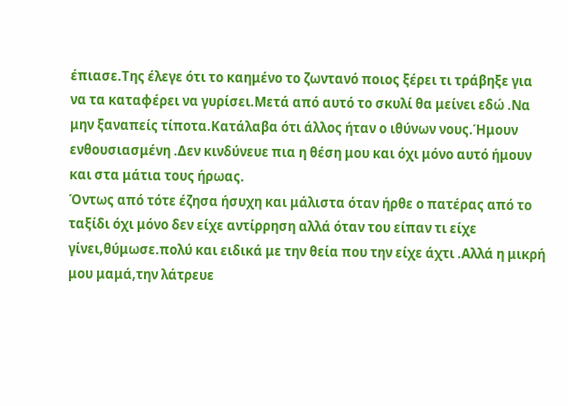έπιασε.Της έλεγε ότι το καημένο το ζωντανό ποιος ξέρει τι τράβηξε για να τα καταφέρει να γυρίσει.Μετά από αυτό το σκυλί θα μείνει εδώ .Να μην ξαναπείς τίποτα.Κατάλαβα ότι άλλος ήταν ο ιθύνων νους.Ήμουν ενθουσιασμένη .Δεν κινδύνευε πια η θέση μου και όχι μόνο αυτό ήμουν και στα μάτια τους ήρωας.
Όντως από τότε έζησα ήσυχη και μάλιστα όταν ήρθε ο πατέρας από το ταξίδι όχι μόνο δεν είχε αντίρρηση αλλά όταν του είπαν τι είχε γίνει,θύμωσε.πολύ και ειδικά με την θεία που την είχε άχτι .Αλλά η μικρή μου μαμά,την λάτρευε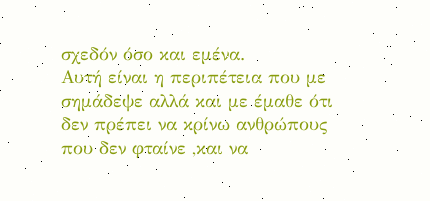σχεδόν όσο και εμένα.
Αυτή είναι η περιπέτεια που με σημάδεψε αλλά και με έμαθε ότι δεν πρέπει να κρίνω ανθρώπους που δεν φταίνε ,και να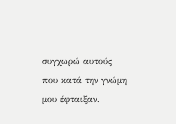συγχωρώ αυτούς που κατά την γνώμη μου έφταιξαν.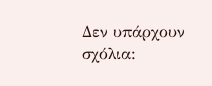Δεν υπάρχουν σχόλια: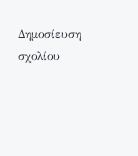Δημοσίευση σχολίου